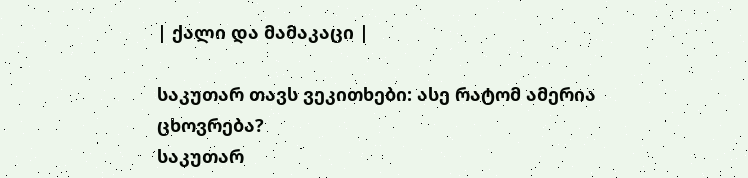| ქალი და მამაკაცი |

საკუთარ თავს ვეკითხები: ასე რატომ ამერია ცხოვრება?
საკუთარ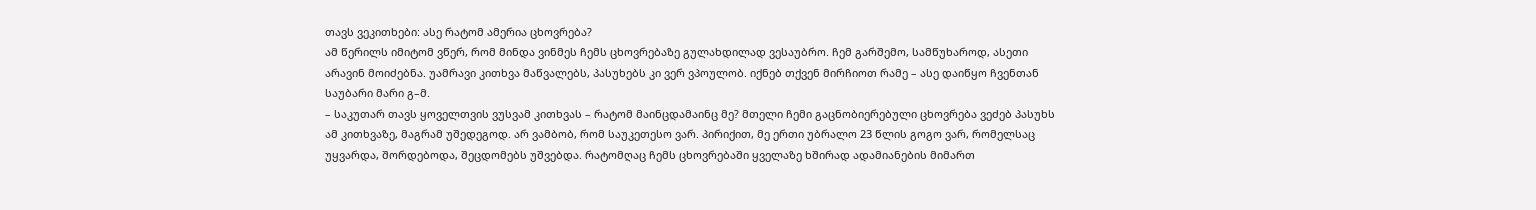თავს ვეკითხები: ასე რატომ ამერია ცხოვრება?
ამ წერილს იმიტომ ვწერ, რომ მინდა ვინმეს ჩემს ცხოვრებაზე გულახდილად ვესაუბრო. ჩემ გარშემო, სამწუხაროდ, ასეთი არავინ მოიძებნა. უამრავი კითხვა მაწვალებს, პასუხებს კი ვერ ვპოულობ. იქნებ თქვენ მირჩიოთ რამე – ასე დაიწყო ჩვენთან საუბარი მარი გ–მ.
– საკუთარ თავს ყოველთვის ვუსვამ კითხვას – რატომ მაინცდამაინც მე? მთელი ჩემი გაცნობიერებული ცხოვრება ვეძებ პასუხს ამ კითხვაზე, მაგრამ უშედეგოდ. არ ვამბობ, რომ საუკეთესო ვარ. პირიქით, მე ერთი უბრალო 23 წლის გოგო ვარ, რომელსაც უყვარდა, შორდებოდა, შეცდომებს უშვებდა. რატომღაც ჩემს ცხოვრებაში ყველაზე ხშირად ადამიანების მიმართ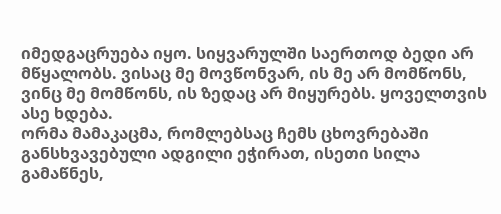იმედგაცრუება იყო. სიყვარულში საერთოდ ბედი არ მწყალობს. ვისაც მე მოვწონვარ, ის მე არ მომწონს, ვინც მე მომწონს, ის ზედაც არ მიყურებს. ყოველთვის ასე ხდება.
ორმა მამაკაცმა, რომლებსაც ჩემს ცხოვრებაში განსხვავებული ადგილი ეჭირათ, ისეთი სილა გამაწნეს,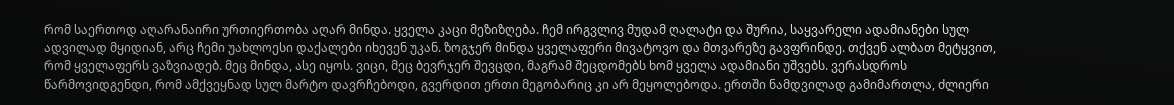რომ საერთოდ აღარანაირი ურთიერთობა აღარ მინდა. ყველა კაცი მეზიზღება. ჩემ ირგვლივ მუდამ ღალატი და შურია, საყვარელი ადამიანები სულ ადვილად მყიდიან, არც ჩემი უახლოესი დაქალები იხევენ უკან. ზოგჯერ მინდა ყველაფერი მივატოვო და მთვარეზე გავფრინდე. თქვენ ალბათ მეტყვით, რომ ყველაფერს ვაზვიადებ. მეც მინდა, ასე იყოს. ვიცი, მეც ბევრჯერ შევცდი, მაგრამ შეცდომებს ხომ ყველა ადამიანი უშვებს. ვერასდროს წარმოვიდგენდი, რომ ამქვეყნად სულ მარტო დავრჩებოდი, გვერდით ერთი მეგობარიც კი არ მეყოლებოდა. ერთში ნამდვილად გამიმართლა, ძლიერი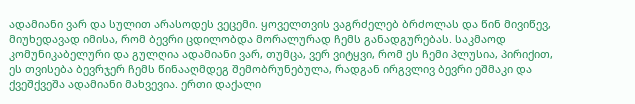ადამიანი ვარ და სულით არასოდეს ვეცემი. ყოველთვის ვაგრძელებ ბრძოლას და წინ მივიწევ, მიუხედავად იმისა, რომ ბევრი ცდილობდა მორალურად ჩემს განადგურებას. საკმაოდ კომუნიკაბელური და გულღია ადამიანი ვარ, თუმცა, ვერ ვიტყვი, რომ ეს ჩემი პლუსია, პირიქით, ეს თვისება ბევრჯერ ჩემს წინააღმდეგ შემობრუნებულა, რადგან ირგვლივ ბევრი ეშმაკი და ქვეშქვეშა ადამიანი მახვევია. ერთი დაქალი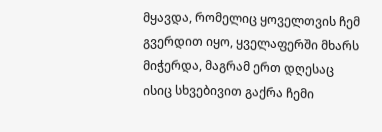მყავდა, რომელიც ყოველთვის ჩემ გვერდით იყო, ყველაფერში მხარს მიჭერდა, მაგრამ ერთ დღესაც ისიც სხვებივით გაქრა ჩემი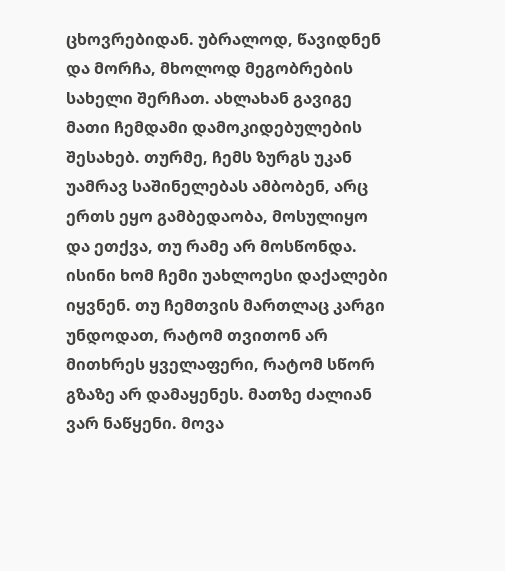ცხოვრებიდან. უბრალოდ, წავიდნენ და მორჩა, მხოლოდ მეგობრების სახელი შერჩათ. ახლახან გავიგე მათი ჩემდამი დამოკიდებულების შესახებ. თურმე, ჩემს ზურგს უკან უამრავ საშინელებას ამბობენ, არც ერთს ეყო გამბედაობა, მოსულიყო და ეთქვა, თუ რამე არ მოსწონდა. ისინი ხომ ჩემი უახლოესი დაქალები იყვნენ. თუ ჩემთვის მართლაც კარგი უნდოდათ, რატომ თვითონ არ მითხრეს ყველაფერი, რატომ სწორ გზაზე არ დამაყენეს. მათზე ძალიან ვარ ნაწყენი. მოვა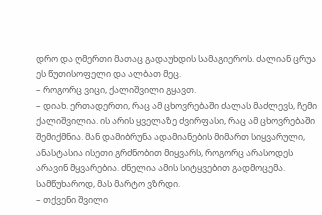დრო და ღმერთი მათაც გადაუხდის სამაგიეროს. ძალიან ცრუა ეს წუთისოფელი და ალბათ მეც.
– როგორც ვიცი, ქალიშვილი გყავთ.
– დიახ. ერთადერთი, რაც ამ ცხოვრებაში ძალას მაძლევს, ჩემი ქალიშვილია. ის არის ყველაზე ძვირფასი, რაც ამ ცხოვრებაში შემიქმნია. მან დამიბრუნა ადამიანების მიმართ სიყვარული, ანასტასია ისეთი გრძნობით მიყვარს, როგორც არასოდეს არავინ მყვარებია. ძნელია ამის სიტყვებით გადმოცემა. სამწუხაროდ, მას მარტო ვზრდი.
– თქვენი შვილი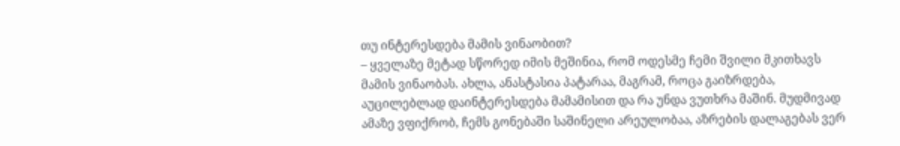თუ ინტერესდება მამის ვინაობით?
– ყველაზე მეტად სწორედ იმის მეშინია, რომ ოდესმე ჩემი შვილი მკითხავს მამის ვინაობას. ახლა, ანასტასია პატარაა, მაგრამ, როცა გაიზრდება, აუცილებლად დაინტერესდება მამამისით და რა უნდა ვუთხრა მაშინ. მუდმივად ამაზე ვფიქრობ, ჩემს გონებაში საშინელი არეულობაა, აზრების დალაგებას ვერ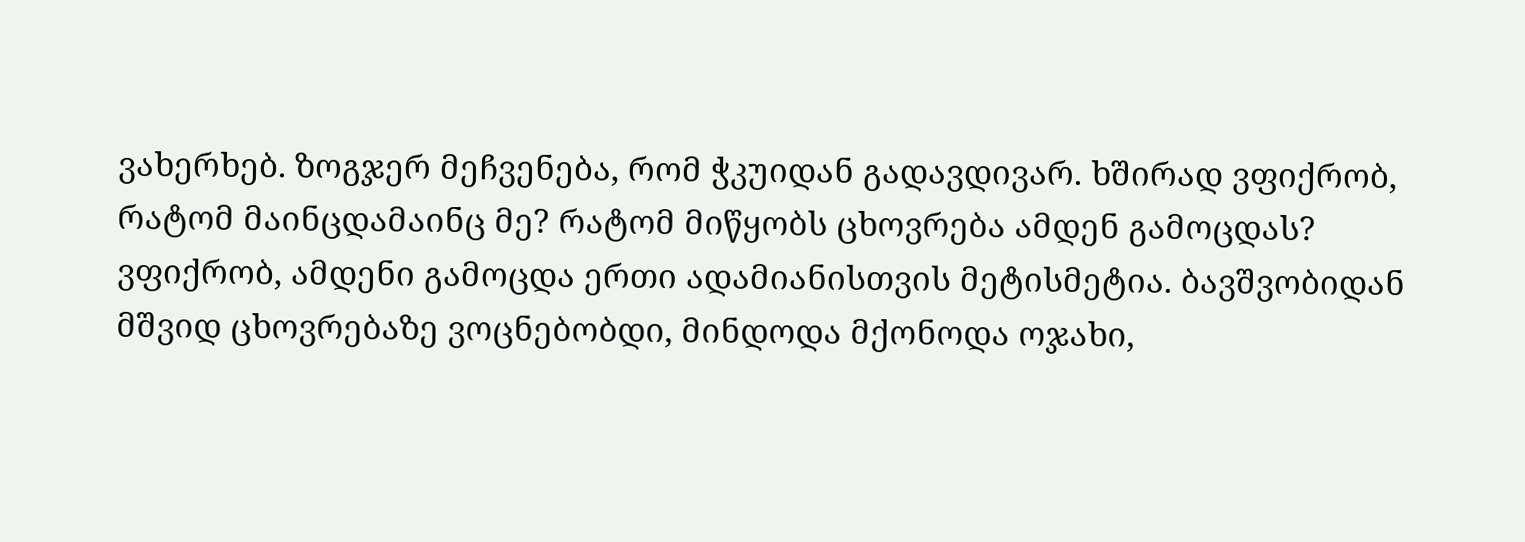ვახერხებ. ზოგჯერ მეჩვენება, რომ ჭკუიდან გადავდივარ. ხშირად ვფიქრობ, რატომ მაინცდამაინც მე? რატომ მიწყობს ცხოვრება ამდენ გამოცდას? ვფიქრობ, ამდენი გამოცდა ერთი ადამიანისთვის მეტისმეტია. ბავშვობიდან მშვიდ ცხოვრებაზე ვოცნებობდი, მინდოდა მქონოდა ოჯახი,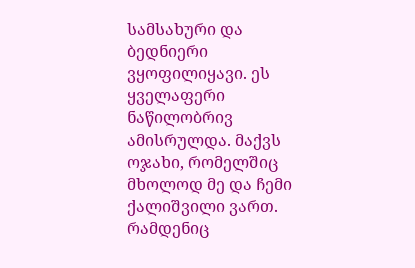სამსახური და ბედნიერი ვყოფილიყავი. ეს ყველაფერი ნაწილობრივ ამისრულდა. მაქვს ოჯახი, რომელშიც მხოლოდ მე და ჩემი ქალიშვილი ვართ. რამდენიც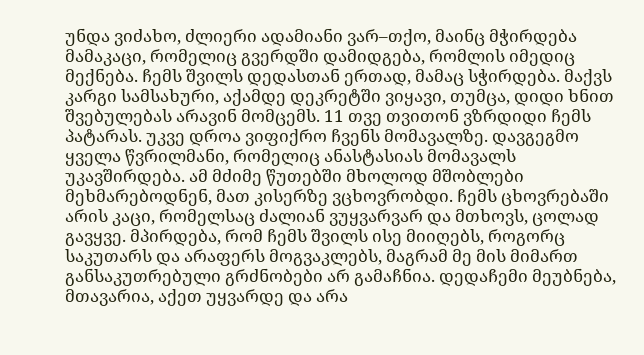უნდა ვიძახო, ძლიერი ადამიანი ვარ–თქო, მაინც მჭირდება მამაკაცი, რომელიც გვერდში დამიდგება, რომლის იმედიც მექნება. ჩემს შვილს დედასთან ერთად, მამაც სჭირდება. მაქვს კარგი სამსახური, აქამდე დეკრეტში ვიყავი, თუმცა, დიდი ხნით შვებულებას არავინ მომცემს. 11 თვე თვითონ ვზრდიდი ჩემს პატარას. უკვე დროა ვიფიქრო ჩვენს მომავალზე. დავგეგმო ყველა წვრილმანი, რომელიც ანასტასიას მომავალს უკავშირდება. ამ მძიმე წუთებში მხოლოდ მშობლები მეხმარებოდნენ, მათ კისერზე ვცხოვრობდი. ჩემს ცხოვრებაში არის კაცი, რომელსაც ძალიან ვუყვარვარ და მთხოვს, ცოლად გავყვე. მპირდება, რომ ჩემს შვილს ისე მიიღებს, როგორც საკუთარს და არაფერს მოგვაკლებს, მაგრამ მე მის მიმართ განსაკუთრებული გრძნობები არ გამაჩნია. დედაჩემი მეუბნება, მთავარია, აქეთ უყვარდე და არა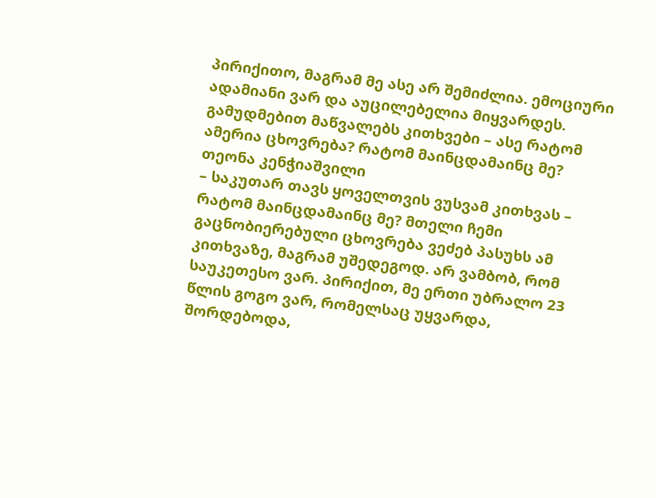პირიქითო, მაგრამ მე ასე არ შემიძლია. ემოციური ადამიანი ვარ და აუცილებელია მიყვარდეს. გამუდმებით მაწვალებს კითხვები – ასე რატომ ამერია ცხოვრება? რატომ მაინცდამაინც მე?
თეონა კენჭიაშვილი
– საკუთარ თავს ყოველთვის ვუსვამ კითხვას – რატომ მაინცდამაინც მე? მთელი ჩემი გაცნობიერებული ცხოვრება ვეძებ პასუხს ამ კითხვაზე, მაგრამ უშედეგოდ. არ ვამბობ, რომ საუკეთესო ვარ. პირიქით, მე ერთი უბრალო 23 წლის გოგო ვარ, რომელსაც უყვარდა, შორდებოდა,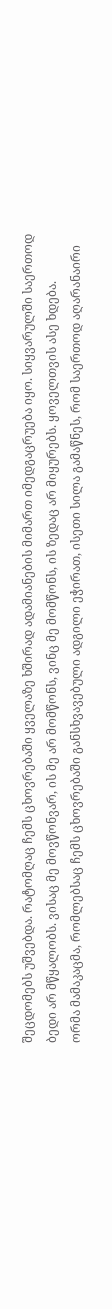შეცდომებს უშვებდა. რატომღაც ჩემს ცხოვრებაში ყველაზე ხშირად ადამიანების მიმართ იმედგაცრუება იყო. სიყვარულში საერთოდ ბედი არ მწყალობს. ვისაც მე მოვწონვარ, ის მე არ მომწონს, ვინც მე მომწონს, ის ზედაც არ მიყურებს. ყოველთვის ასე ხდება.
ორმა მამაკაცმა, რომლებსაც ჩემს ცხოვრებაში განსხვავებული ადგილი ეჭირათ, ისეთი სილა გამაწნეს, რომ საერთოდ აღარანაირი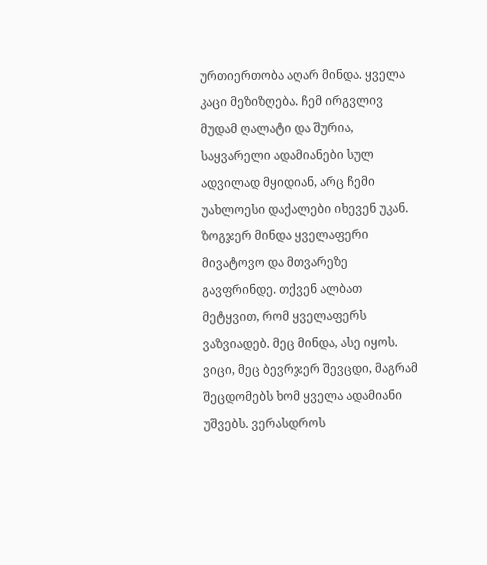ურთიერთობა აღარ მინდა. ყველა კაცი მეზიზღება. ჩემ ირგვლივ მუდამ ღალატი და შურია, საყვარელი ადამიანები სულ ადვილად მყიდიან, არც ჩემი უახლოესი დაქალები იხევენ უკან. ზოგჯერ მინდა ყველაფერი მივატოვო და მთვარეზე გავფრინდე. თქვენ ალბათ მეტყვით, რომ ყველაფერს ვაზვიადებ. მეც მინდა, ასე იყოს. ვიცი, მეც ბევრჯერ შევცდი, მაგრამ შეცდომებს ხომ ყველა ადამიანი უშვებს. ვერასდროს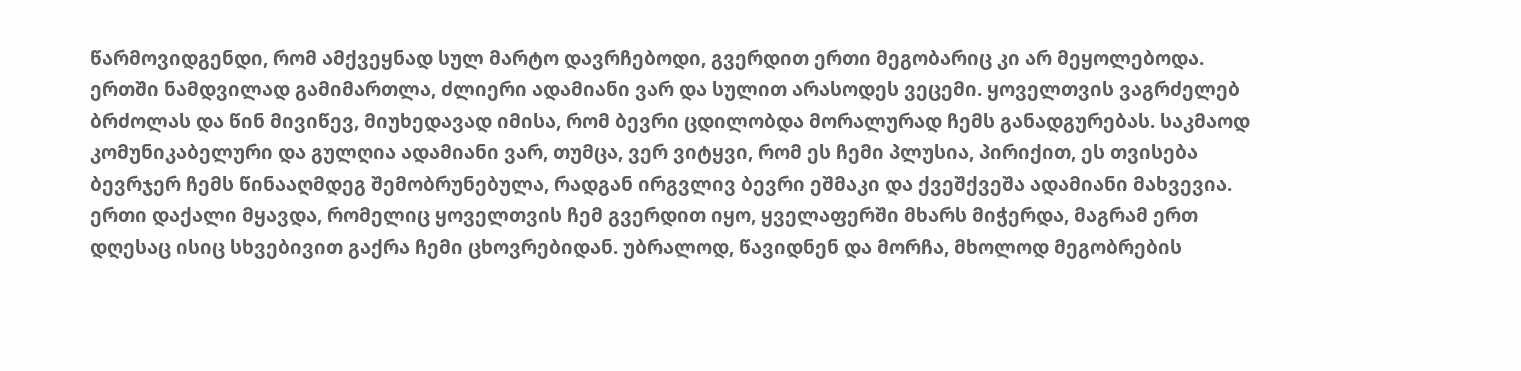წარმოვიდგენდი, რომ ამქვეყნად სულ მარტო დავრჩებოდი, გვერდით ერთი მეგობარიც კი არ მეყოლებოდა. ერთში ნამდვილად გამიმართლა, ძლიერი ადამიანი ვარ და სულით არასოდეს ვეცემი. ყოველთვის ვაგრძელებ ბრძოლას და წინ მივიწევ, მიუხედავად იმისა, რომ ბევრი ცდილობდა მორალურად ჩემს განადგურებას. საკმაოდ კომუნიკაბელური და გულღია ადამიანი ვარ, თუმცა, ვერ ვიტყვი, რომ ეს ჩემი პლუსია, პირიქით, ეს თვისება ბევრჯერ ჩემს წინააღმდეგ შემობრუნებულა, რადგან ირგვლივ ბევრი ეშმაკი და ქვეშქვეშა ადამიანი მახვევია. ერთი დაქალი მყავდა, რომელიც ყოველთვის ჩემ გვერდით იყო, ყველაფერში მხარს მიჭერდა, მაგრამ ერთ დღესაც ისიც სხვებივით გაქრა ჩემი ცხოვრებიდან. უბრალოდ, წავიდნენ და მორჩა, მხოლოდ მეგობრების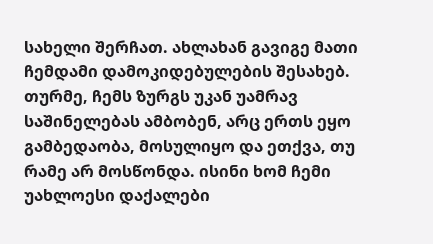სახელი შერჩათ. ახლახან გავიგე მათი ჩემდამი დამოკიდებულების შესახებ. თურმე, ჩემს ზურგს უკან უამრავ საშინელებას ამბობენ, არც ერთს ეყო გამბედაობა, მოსულიყო და ეთქვა, თუ რამე არ მოსწონდა. ისინი ხომ ჩემი უახლოესი დაქალები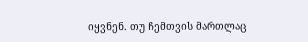იყვნენ. თუ ჩემთვის მართლაც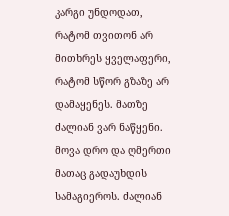კარგი უნდოდათ, რატომ თვითონ არ მითხრეს ყველაფერი, რატომ სწორ გზაზე არ დამაყენეს. მათზე ძალიან ვარ ნაწყენი. მოვა დრო და ღმერთი მათაც გადაუხდის სამაგიეროს. ძალიან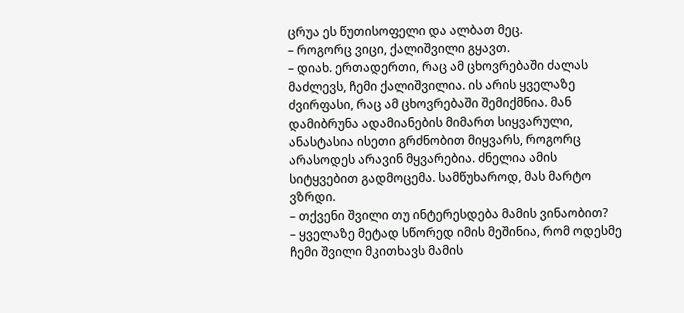ცრუა ეს წუთისოფელი და ალბათ მეც.
– როგორც ვიცი, ქალიშვილი გყავთ.
– დიახ. ერთადერთი, რაც ამ ცხოვრებაში ძალას მაძლევს, ჩემი ქალიშვილია. ის არის ყველაზე ძვირფასი, რაც ამ ცხოვრებაში შემიქმნია. მან დამიბრუნა ადამიანების მიმართ სიყვარული, ანასტასია ისეთი გრძნობით მიყვარს, როგორც არასოდეს არავინ მყვარებია. ძნელია ამის სიტყვებით გადმოცემა. სამწუხაროდ, მას მარტო ვზრდი.
– თქვენი შვილი თუ ინტერესდება მამის ვინაობით?
– ყველაზე მეტად სწორედ იმის მეშინია, რომ ოდესმე ჩემი შვილი მკითხავს მამის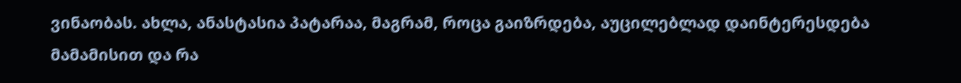ვინაობას. ახლა, ანასტასია პატარაა, მაგრამ, როცა გაიზრდება, აუცილებლად დაინტერესდება მამამისით და რა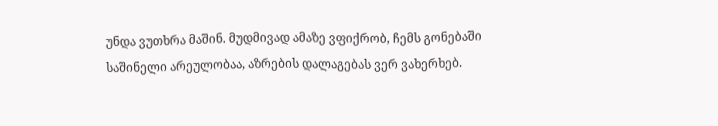უნდა ვუთხრა მაშინ. მუდმივად ამაზე ვფიქრობ, ჩემს გონებაში საშინელი არეულობაა, აზრების დალაგებას ვერ ვახერხებ.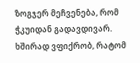ზოგჯერ მეჩვენება, რომ ჭკუიდან გადავდივარ. ხშირად ვფიქრობ, რატომ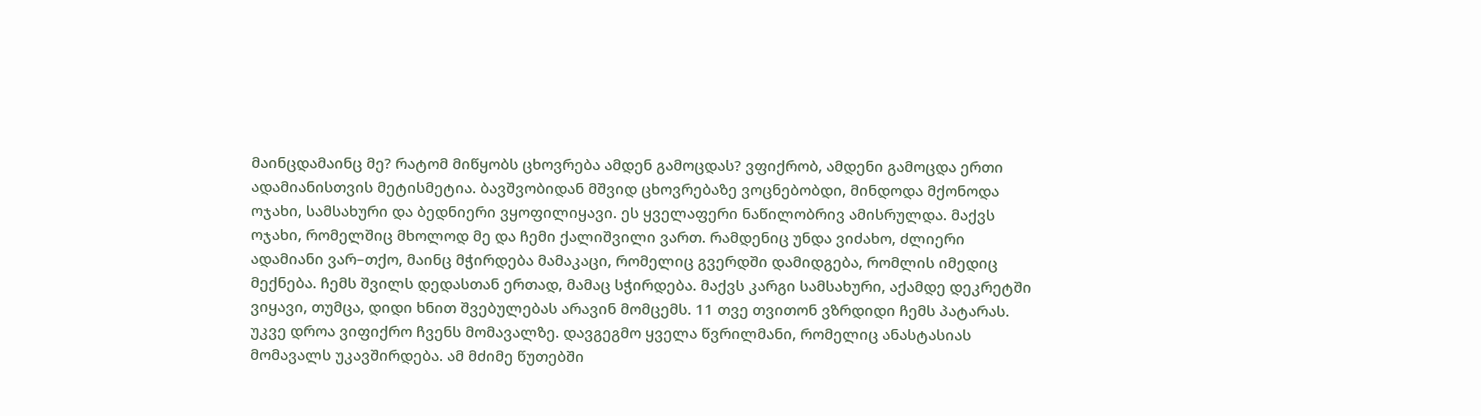მაინცდამაინც მე? რატომ მიწყობს ცხოვრება ამდენ გამოცდას? ვფიქრობ, ამდენი გამოცდა ერთი ადამიანისთვის მეტისმეტია. ბავშვობიდან მშვიდ ცხოვრებაზე ვოცნებობდი, მინდოდა მქონოდა ოჯახი, სამსახური და ბედნიერი ვყოფილიყავი. ეს ყველაფერი ნაწილობრივ ამისრულდა. მაქვს ოჯახი, რომელშიც მხოლოდ მე და ჩემი ქალიშვილი ვართ. რამდენიც უნდა ვიძახო, ძლიერი ადამიანი ვარ–თქო, მაინც მჭირდება მამაკაცი, რომელიც გვერდში დამიდგება, რომლის იმედიც მექნება. ჩემს შვილს დედასთან ერთად, მამაც სჭირდება. მაქვს კარგი სამსახური, აქამდე დეკრეტში ვიყავი, თუმცა, დიდი ხნით შვებულებას არავინ მომცემს. 11 თვე თვითონ ვზრდიდი ჩემს პატარას. უკვე დროა ვიფიქრო ჩვენს მომავალზე. დავგეგმო ყველა წვრილმანი, რომელიც ანასტასიას მომავალს უკავშირდება. ამ მძიმე წუთებში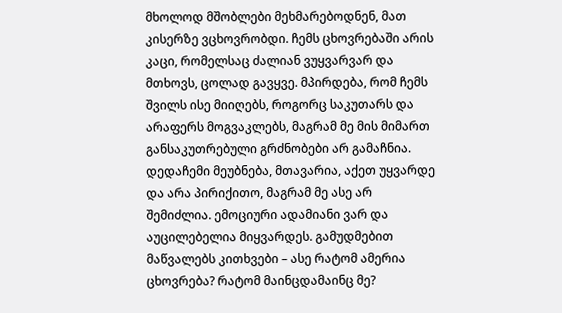მხოლოდ მშობლები მეხმარებოდნენ, მათ კისერზე ვცხოვრობდი. ჩემს ცხოვრებაში არის კაცი, რომელსაც ძალიან ვუყვარვარ და მთხოვს, ცოლად გავყვე. მპირდება, რომ ჩემს შვილს ისე მიიღებს, როგორც საკუთარს და არაფერს მოგვაკლებს, მაგრამ მე მის მიმართ განსაკუთრებული გრძნობები არ გამაჩნია. დედაჩემი მეუბნება, მთავარია, აქეთ უყვარდე და არა პირიქითო, მაგრამ მე ასე არ შემიძლია. ემოციური ადამიანი ვარ და აუცილებელია მიყვარდეს. გამუდმებით მაწვალებს კითხვები – ასე რატომ ამერია ცხოვრება? რატომ მაინცდამაინც მე?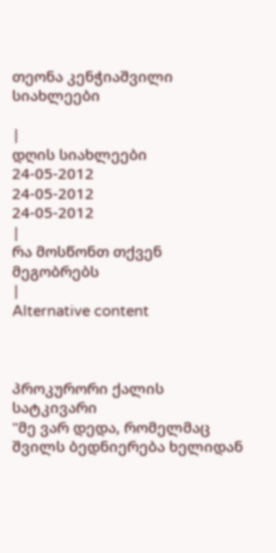თეონა კენჭიაშვილი
სიახლეები

|
დღის სიახლეები
24-05-2012
24-05-2012
24-05-2012
|
რა მოსწონთ თქვენ მეგობრებს
|
Alternative content



პროკურორი ქალის სატკივარი
"მე ვარ დედა, რომელმაც შვილს ბედნიერება ხელიდან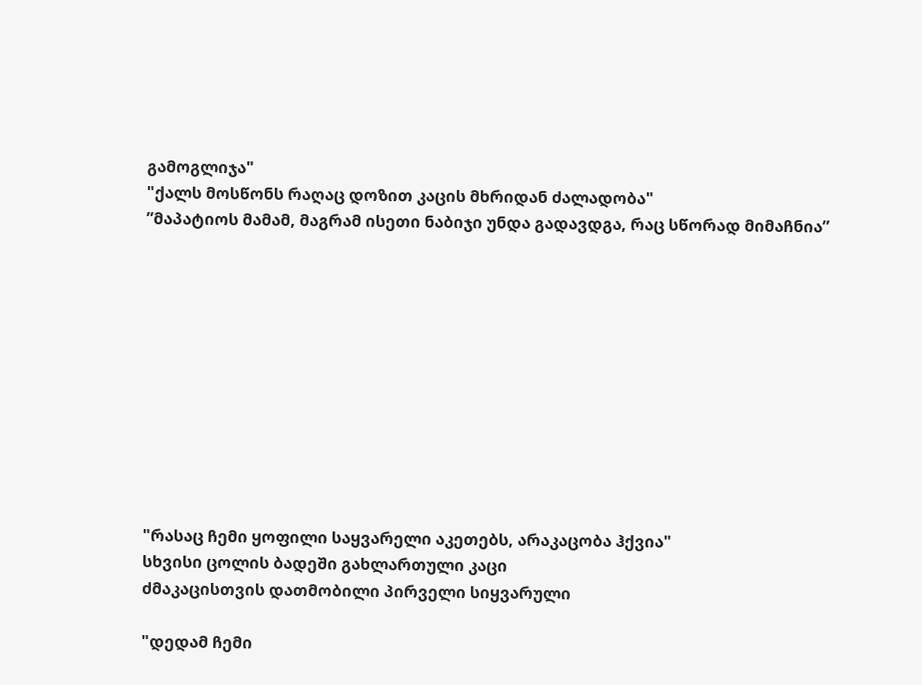გამოგლიჯა"
"ქალს მოსწონს რაღაც დოზით კაცის მხრიდან ძალადობა"
”მაპატიოს მამამ, მაგრამ ისეთი ნაბიჯი უნდა გადავდგა, რაც სწორად მიმაჩნია”











"რასაც ჩემი ყოფილი საყვარელი აკეთებს, არაკაცობა ჰქვია"
სხვისი ცოლის ბადეში გახლართული კაცი
ძმაკაცისთვის დათმობილი პირველი სიყვარული

"დედამ ჩემი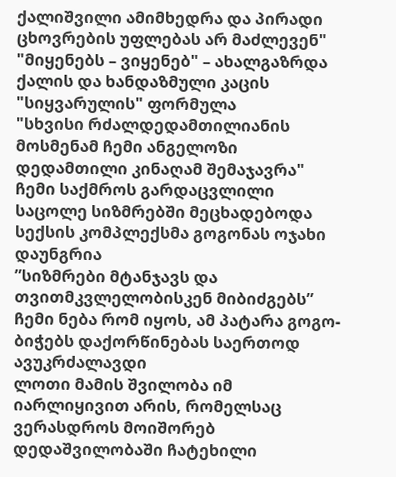ქალიშვილი ამიმხედრა და პირადი ცხოვრების უფლებას არ მაძლევენ"
"მიყენებს – ვიყენებ" – ახალგაზრდა ქალის და ხანდაზმული კაცის "სიყვარულის" ფორმულა
"სხვისი რძალდედამთილიანის მოსმენამ ჩემი ანგელოზი დედამთილი კინაღამ შემაჯავრა"
ჩემი საქმროს გარდაცვლილი საცოლე სიზმრებში მეცხადებოდა
სექსის კომპლექსმა გოგონას ოჯახი დაუნგრია
”სიზმრები მტანჯავს და თვითმკვლელობისკენ მიბიძგებს”
ჩემი ნება რომ იყოს, ამ პატარა გოგო-ბიჭებს დაქორწინებას საერთოდ ავუკრძალავდი
ლოთი მამის შვილობა იმ იარლიყივით არის, რომელსაც ვერასდროს მოიშორებ
დედაშვილობაში ჩატეხილი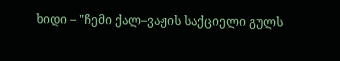ხიდი – "ჩემი ქალ–ვაჟის საქციელი გულს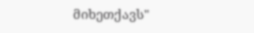მიხეთქავს"